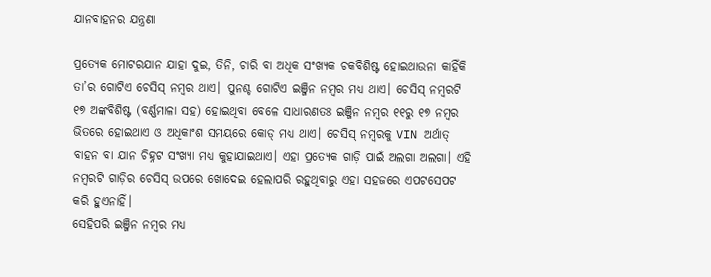ଯାନବାହନର ଯନ୍ତ୍ରଣା

ପ୍ରତ୍ୟେକ ମୋଟରଯାନ ଯାହା ଦୁଇ, ତିନି, ଚାରି ବା ଅଧିକ ସଂଖ୍ୟକ ଚକବିଶିଷ୍ଟ ହୋଇଥାଉନା କାହିଁକି ତା’ର ଗୋଟିଏ ଚେସିସ୍‌ ନମ୍ବର ଥାଏ। ପୁନଶ୍ଚ ଗୋଟିଏ ଇଞ୍ଜିନ ନମ୍ବର ମଧ୍ୟ ଥାଏ। ଚେସିସ୍‌ ନମ୍ବରଟି ୧୭ ଅଙ୍କବିଶିଷ୍ଟ (ବର୍ଣ୍ଣମାଳା ସହ) ହୋଇଥିବା ବେଳେ ସାଧାରଣତଃ ଇଞ୍ଜିନ ନମ୍ବର ୧୧ରୁ ୧୭ ନମ୍ବର ଭିତରେ ହୋଇଥାଏ ଓ ଅଧିକାଂଶ ସମୟରେ କୋଡ୍‌ ମଧ୍ୟ ଥାଏ। ଚେସିସ୍‌ ନମ୍ବରକୁ VIN ଅର୍ଥାତ୍‌ ବାହନ ବା ଯାନ ଚିହ୍ନଟ ସଂଖ୍ୟା ମଧ୍ୟ କୁହାଯାଇଥାଏ। ଏହା ପ୍ରତ୍ୟେକ ଗାଡ଼ି ପାଇଁ ଅଲଗା ଅଲଗା। ଏହି ନମ୍ବରଟି ଗାଡ଼ିର ଚେସିସ୍‌ ଉପରେ ଖୋଦେଇ ହେଲାପରି ରହୁଥିବାରୁ ଏହା ସହଜରେ ଏପଟସେପଟ କରି ହୁଏନାହିଁ।
ସେହିପରି ଇଞ୍ଜିନ ନମ୍ବର ମଧ୍ୟ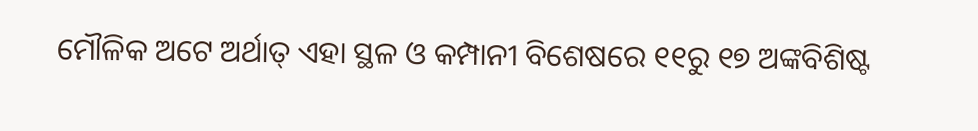ମୌଳିକ ଅଟେ ଅର୍ଥାତ୍‌ ଏହା ସ୍ଥଳ ଓ କମ୍ପାନୀ ବିଶେଷରେ ୧୧ରୁ ୧୭ ଅଙ୍କବିଶିଷ୍ଟ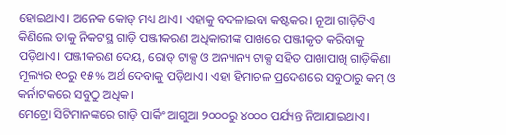ହୋଇଥାଏ। ଅନେକ କୋଡ୍‌ ମଧ୍ୟ ଥାଏ। ଏହାକୁ ବଦଳାଇବା କଷ୍ଟକର। ନୂଆ ଗାଡ଼ିଟିଏ କିଣିଲେ ତାକୁ ନିକଟସ୍ଥ ଗାଡ଼ି ପଞ୍ଜୀକରଣ ଅଧିକାରୀଙ୍କ ପାଖରେ ପଞ୍ଜୀକୃତ କରିବାକୁ ପଡ଼ିଥାଏ। ପଞ୍ଜୀକରଣ ଦେୟ, ରୋଡ୍‌ ଟାକ୍ସ ଓ ଅନ୍ୟାନ୍ୟ ଟାକ୍ସ ସହିତ ପାଖାପାଖି ଗାଡ଼ିକିଣା ମୂଲ୍ୟର ୧୦ରୁ ୧୫% ଅର୍ଥ ଦେବାକୁ ପଡ଼ିଥାଏ। ଏହା ହିମାଚଳ ପ୍ରଦେଶରେ ସବୁଠାରୁ କମ୍‌ ଓ କର୍ନାଟକରେ ସବୁଠୁ ଅଧିକ।
ମେଟ୍ରୋ ସିଟିମାନଙ୍କରେ ଗାଡ଼ି ପାର୍କିଂ ଆଗୁଆ ୨୦୦୦ରୁ ୪୦୦୦ ପର୍ଯ୍ୟନ୍ତ ନିଆଯାଇଥାଏ।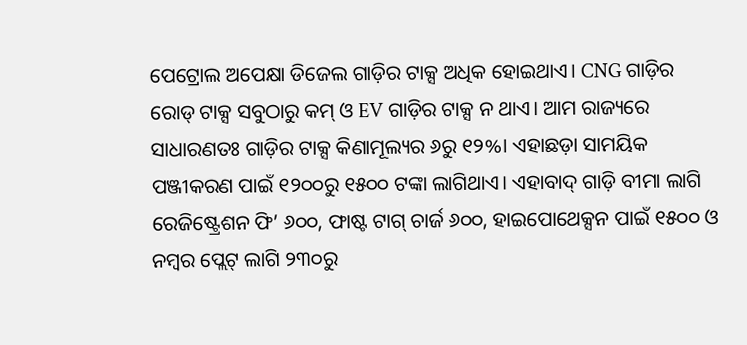ପେଟ୍ରୋଲ ଅପେକ୍ଷା ଡିଜେଲ ଗାଡ଼ିର ଟାକ୍ସ ଅଧିକ ହୋଇଥାଏ। CNG ଗାଡ଼ିର ରୋଡ୍‌ ଟାକ୍ସ ସବୁଠାରୁ କମ୍‌ ଓ EV ଗାଡ଼ିର ଟାକ୍ସ ନ ଥାଏ। ଆମ ରାଜ୍ୟରେ ସାଧାରଣତଃ ଗାଡ଼ିର ଟାକ୍ସ କିଣାମୂଲ୍ୟର ୬ରୁ ୧୨%। ଏହାଛଡ଼ା ସାମୟିକ ପଞ୍ଜୀକରଣ ପାଇଁ ୧୨୦୦ରୁ ୧୫୦୦ ଟଙ୍କା ଲାଗିଥାଏ। ଏହାବାଦ୍‌ ଗାଡ଼ି ବୀମା ଲାଗି ରେଜିଷ୍ଟ୍ରେଶନ ଫି’ ୬୦୦, ଫାଷ୍ଟ ଟାଗ୍‌ ଚାର୍ଜ ୬୦୦, ହାଇପୋଥେକ୍ସନ ପାଇଁ ୧୫୦୦ ଓ ନମ୍ବର ପ୍ଲେଟ୍‌ ଲାଗି ୨୩୦ରୁ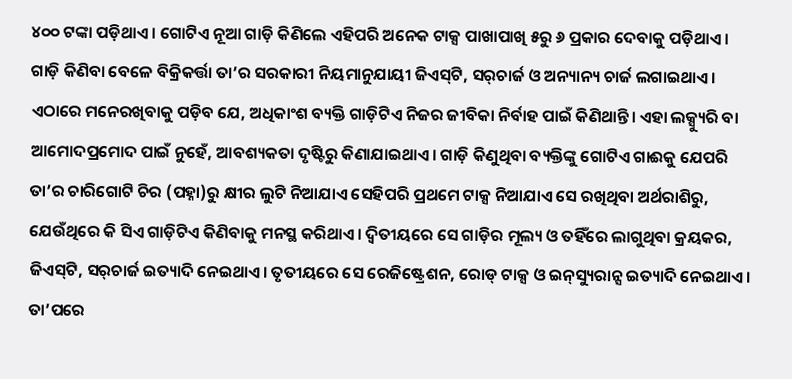୪୦୦ ଟଙ୍କା ପଡ଼ିଥାଏ। ଗୋଟିଏ ନୂଆ ଗାଡ଼ି କିଣିଲେ ଏହିପରି ଅନେକ ଟାକ୍ସ ପାଖାପାଖି ୫ରୁ ୬ ପ୍ରକାର ଦେବାକୁ ପଡ଼ିଥାଏ। ଗାଡ଼ି କିଣିବା ବେଳେ ବିକ୍ରିକର୍ତ୍ତା ତା’ର ସରକାରୀ ନିୟମାନୁଯାୟୀ ଜିଏସ୍‌ଟି, ସର୍‌ଚାର୍ଜ ଓ ଅନ୍ୟାନ୍ୟ ଚାର୍ଜ ଲଗାଇଥାଏ। ଏଠାରେ ମନେରଖିବାକୁ ପଡ଼ିବ ଯେ, ଅଧିକାଂଶ ବ୍ୟକ୍ତି ଗାଡ଼ିଟିଏ ନିଜର ଜୀବିକା ନିର୍ବାହ ପାଇଁ କିଣିଥାନ୍ତି। ଏହା ଲକ୍ସ୍ୟୁରି ବା ଆମୋଦପ୍ରମୋଦ ପାଇଁ ନୁହେଁ, ଆବଶ୍ୟକତା ଦୃଷ୍ଟିରୁ କିଣାଯାଇଥାଏ। ଗାଡ଼ି କିଣୁଥିବା ବ୍ୟକ୍ତିଙ୍କୁ ଗୋଟିଏ ଗାଈକୁ ଯେପରି ତା’ର ଚାରିଗୋଟି ଚିର (ପହ୍ନା)ରୁ କ୍ଷୀର ଲୁଟି ନିଆଯାଏ ସେହିପରି ପ୍ରଥମେ ଟାକ୍ସ ନିଆଯାଏ ସେ ରଖିଥିବା ଅର୍ଥରାଶିରୁ, ଯେଉଁଥିରେ କି ସିଏ ଗାଡ଼ିଟିଏ କିଣିବାକୁ ମନସ୍ଥ କରିଥାଏ। ଦ୍ୱିତୀୟରେ ସେ ଗାଡ଼ିର ମୂଲ୍ୟ ଓ ତହିଁରେ ଲାଗୁଥିବା କ୍ରୟକର, ଜିଏସ୍‌ଟି, ସର୍‌ଚାର୍ଜ ଇତ୍ୟାଦି ନେଇଥାଏ। ତୃତୀୟରେ ସେ ରେଜିଷ୍ଟ୍ରେଶନ, ରୋଡ୍‌ ଟାକ୍ସ ଓ ଇନ୍‌ସ୍ୟୁରାନ୍ସ ଇତ୍ୟାଦି ନେଇଥାଏ। ତା’ପରେ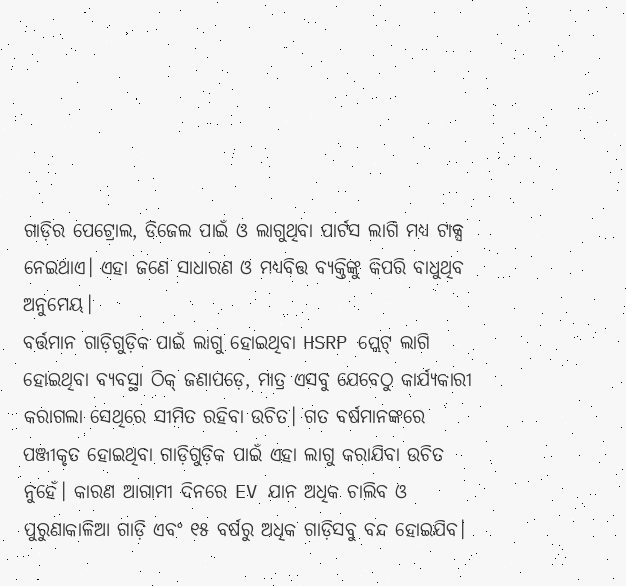ଗାଡ଼ିର ପେଟ୍ରୋଲ, ଡିଜେଲ ପାଇଁ ଓ ଲାଗୁଥିବା ପାର୍ଟସ ଲାଗି ମଧ୍ୟ ଟାକ୍ସ ନେଇଥାଏ। ଏହା ଜଣେ ସାଧାରଣ ଓ ମଧ୍ୟବିତ୍ତ ବ୍ୟକ୍ତିଙ୍କୁ କିପରି ବାଧୁଥିବ ଅନୁମେୟ।
ବର୍ତ୍ତମାନ ଗାଡ଼ିଗୁଡ଼ିକ ପାଇଁ ଲାଗୁ ହୋଇଥିବା HSRP ପ୍ଲେଟ୍‌ ଲାଗି ହୋଇଥିବା ବ୍ୟବସ୍ଥା ଠିକ୍‌ ଜଣାପଡ଼େ, ମାତ୍ର ଏସବୁ ଯେବେଠୁ କାର୍ଯ୍ୟକାରୀ କରାଗଲା ସେଥିରେ ସୀମିତ ରହିବା ଉଚିତ। ଗତ ବର୍ଷମାନଙ୍କରେ ପଞ୍ଜୀକୃତ ହୋଇଥିବା ଗାଡ଼ିଗୁଡ଼ିକ ପାଇଁ ଏହା ଲାଗୁ କରାଯିବା ଉଚିତ ନୁହେଁ। କାରଣ ଆଗାମୀ ଦିନରେ EV ଯାନ ଅଧିକ ଚାଲିବ ଓ ପୁରୁଣାକାଳିଆ ଗାଡ଼ି ଏବଂ ୧୫ ବର୍ଷରୁ ଅଧିକ ଗାଡ଼ିସବୁ ବନ୍ଦ ହୋଇଯିବ।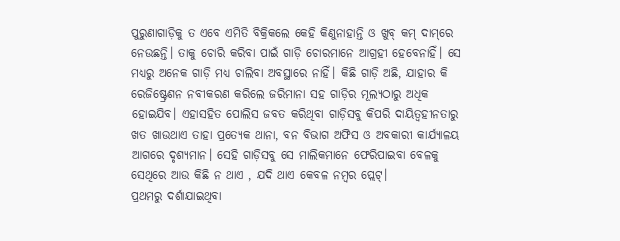ପୁରୁଣାଗାଡ଼ିକୁ ତ ଏବେ ଏମିତି ବିକ୍ରିକଲେ କେହି କିଣୁନାହାନ୍ତି ଓ ଖୁବ୍‌ କମ୍‌ ଦାମ୍‌ରେ ନେଉଛନ୍ତି। ତାକୁ ଚୋରି କରିବା ପାଇଁ ଗାଡ଼ି ଚୋରମାନେ ଆଗ୍ରହୀ ହେବେନାହିଁ। ସେ ମଧ୍ୟରୁ ଅନେକ ଗାଡ଼ି ମଧ୍ୟ ଚାଲିବା ଅବସ୍ଥାରେ ନାହିଁ। କିଛି ଗାଡ଼ି ଅଛି, ଯାହାର କି ରେଜିଷ୍ଟ୍ରେଶନ ନବୀକରଣ କରିଲେ ଜରିମାନା ସହ ଗାଡ଼ିର ମୂଲ୍ୟଠାରୁ ଅଧିକ ହୋଇଯିବ। ଏହାସହିତ ପୋଲିସ ଜବତ କରିଥିବା ଗାଡ଼ିସବୁ କିପରି ଦାୟିତ୍ୱହୀନତାରୁ ଖତ ଖାଉଥାଏ ତାହା ପ୍ରତ୍ୟେକ ଥାନା, ବନ ବିଭାଗ ଅଫିସ ଓ ଅବକାରୀ କାର୍ଯ୍ୟାଳୟ ଆଗରେ ଦୃଶ୍ୟମାନ। ସେହି ଗାଡ଼ିସବୁ ସେ ମାଲିକମାନେ ଫେରିପାଇବା ବେଳକୁ ସେଥିରେ ଆଉ କିଛି ନ ଥାଏ , ଯଦି ଥାଏ କେବଳ ନମ୍ବର ପ୍ଲେଟ୍‌।
ପ୍ରଥମରୁ ଦର୍ଶାଯାଇଥିବା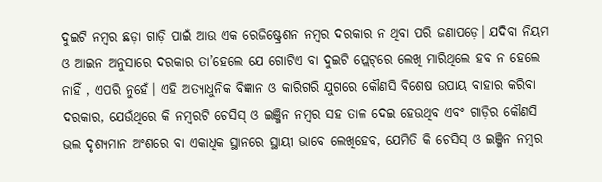ଦୁଇଟି ନମ୍ବର ଛଡ଼ା ଗାଡ଼ି ପାଇଁ ଆଉ ଏକ ରେଜିଷ୍ଟ୍ରେଶନ ନମ୍ବର ଦରକାର ନ ଥିବା ପରି ଜଣାପଡ଼େ। ଯଦିବା ନିୟମ ଓ ଆଇନ ଅନୁସାରେ ଦରକାର ତା’ହେଲେ ଯେ ଗୋଟିଏ ବା ଦୁଇଟି ପ୍ଲେଟ୍‌ରେ ଲେଖି ମାରିଥିଲେ ହବ ନ ହେଲେ ନାହିଁ , ଏପରି ନୁହେଁ। ଏହି ଅତ୍ୟାଧୁନିକ ବିଜ୍ଞାନ ଓ କାରିଗରି ଯୁଗରେ କୌଣସି ବିଶେଷ ଉପାୟ ବାହାର କରିବା ଦରକାର, ଯେଉଁଥିରେ କି ନମ୍ବରଟି ଚେସିସ୍‌ ଓ ଇଞ୍ଜିନ ନମ୍ବର ସହ ତାଳ ଦେଇ ହେଉଥିବ ଏବଂ ଗାଡ଼ିର କୌଣସି ଭଲ ଦୃଶ୍ୟମାନ ଅଂଶରେ ବା ଏକାଧିକ ସ୍ଥାନରେ ସ୍ଥାୟୀ ଭାବେ ଲେଖିହେବ, ଯେମିତି କି ଚେସିସ୍‌ ଓ ଇଞ୍ଜିନ ନମ୍ବର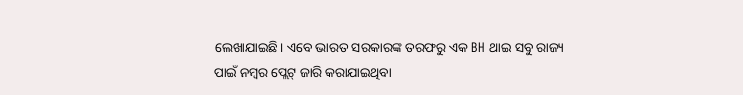ଲେଖାଯାଇଛି। ଏବେ ଭାରତ ସରକାରଙ୍କ ତରଫରୁ ଏକ BH ଥାଇ ସବୁ ରାଜ୍ୟ ପାଇଁ ନମ୍ବର ପ୍ଲେଟ୍‌ ଜାରି କରାଯାଇଥିବା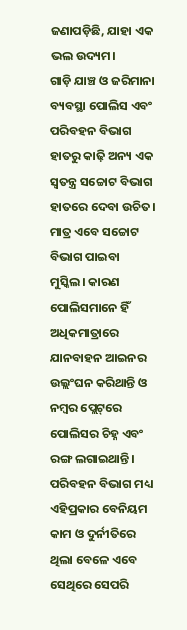ଜଣାପଡ଼ିଛି, ଯାହା ଏକ ଭଲ ଉଦ୍ୟମ।
ଗାଡ଼ି ଯାଞ୍ଚ ଓ ଜରିମାନା ବ୍ୟବସ୍ଥା ପୋଲିସ ଏବଂ ପରିବହନ ବିଭାଗ ହାତରୁ କାଢ଼ି ଅନ୍ୟ ଏକ ସ୍ବତନ୍ତ୍ର ସଚ୍ଚୋଟ ବିଭାଗ ହାତରେ ଦେବା ଉଚିତ। ମାତ୍ର ଏବେ ସଚ୍ଚୋଟ ବିଭାଗ ପାଇବା ମୁସ୍କିଲ। କାରଣ ପୋଲିସମାନେ ହିଁ ଅଧିକମାତ୍ରାରେ ଯାନବାହନ ଆଇନର ଉଲ୍ଲଂଘନ କରିଥାନ୍ତି ଓ ନମ୍ବର ପ୍ଲେଟ୍‌ରେ ପୋଲିସର ଚିହ୍ନ ଏବଂ ରଙ୍ଗ ଲଗାଇଥାନ୍ତି। ପରିବହନ ବିଭାଗ ମଧ୍ୟ ଏହିପ୍ରକାର ବେନିୟମ କାମ ଓ ଦୁର୍ନୀତିରେ ଥିଲା ବେଳେ ଏବେ ସେଥିରେ ସେପରି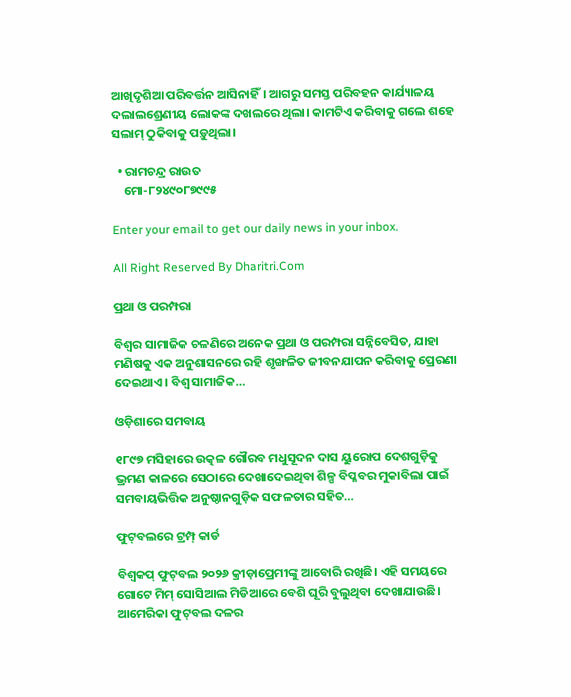ଆଖିଦୃଶିଆ ପରିବର୍ତ୍ତନ ଆସିନାହିଁ। ଆଗରୁ ସମସ୍ତ ପରିବହନ କାର୍ଯ୍ୟାଳୟ ଦଲାଲଶ୍ରେଣୀୟ ଲୋକଙ୍କ ଦଖଲରେ ଥିଲା। କାମଟିଏ କରିବାକୁ ଗଲେ ଶହେ ସଲାମ୍‌ ଠୁକିବାକୁ ପଡ଼ୁଥିଲା।

  • ରାମଚନ୍ଦ୍ର ରାଉତ
    ମୋ-୮୨୪୯୦୮୭୯୯୫

Enter your email to get our daily news in your inbox.

All Right Reserved By Dharitri.Com

ପ୍ରଥା ଓ ପରମ୍ପରା

ବିଶ୍ୱର ସାମାଜିକ ଚଳଣିରେ ଅନେକ ପ୍ରଥା ଓ ପରମ୍ପରା ସନ୍ନିବେସିତ, ଯାହା ମଣିଷକୁ ଏକ ଅନୁଶାସନରେ ରହି ଶୃଙ୍ଖଳିତ ଜୀବନଯାପନ କରିବାକୁ ପ୍ରେରଣା ଦେଇଥାଏ। ବିଶ୍ୱ ସାମାଜିକ…

ଓଡ଼ିଶାରେ ସମବାୟ

୧୮୯୭ ମସିହାରେ ଉତ୍କଳ ଗୌରବ ମଧୁସୂଦନ ଦାସ ୟୁରୋପ ଦେଶଗୁଡ଼ିକୁ ଭ୍ରମଣ କାଳରେ ସେଠାରେ ଦେଖାଦେଇଥିବା ଶିଳ୍ପ ବିପ୍ଳବର ମୁକାବିଲା ପାଇଁ ସମବାୟଭିତ୍ତିକ ଅନୁଷ୍ଠାନଗୁଡ଼ିକ ସଫଳତାର ସହିତ…

ଫୁଟ୍‌ବଲରେ ଟ୍ରମ୍ପ୍‌ କାର୍ଡ

ବିଶ୍ୱକପ୍‌ ଫୁଟ୍‌ବଲ ୨୦୨୬ କ୍ରୀଡ଼ାପ୍ରେମୀଙ୍କୁ ଆବୋରି ରଖିଛି। ଏହି ସମୟରେ ଗୋଟେ ମିମ୍‌ ସୋସିଆଲ ମିଡିଆରେ ବେଶି ଘୂରି ବୁଲୁଥିବା ଦେଖାଯାଉଛି। ଆମେରିକା ଫୁଟ୍‌ବଲ ଦଳର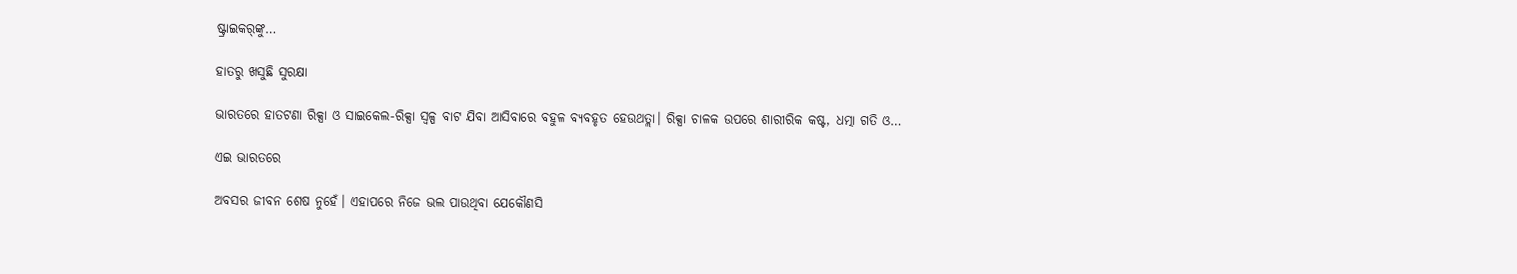ଷ୍ଟ୍ରାଇକର୍‌ଙ୍କୁ…

ହାତରୁ ଖସୁଛି ସୁରକ୍ଷା

ଭାରତରେ ହାତଟଣା ରିକ୍ସା ଓ ସାଇକେଲ-ରିକ୍ସା ସ୍ବଳ୍ପ ବାଟ ଯିବା ଆସିବାରେ ବହୁଳ ବ୍ୟବହୃତ ହେଉଥତ୍ଲା। ରିକ୍ସା ଚାଳକ ଉପରେ ଶାରୀରିକ କଷ୍ଟ, ଧତ୍ମା ଗତି ଓ…

ଏଇ ଭାରତରେ

ଅବସର ଜୀବନ ଶେଷ ନୁହେଁ। ଏହାପରେ ନିଜେ ଭଲ ପାଉଥିବା ଯେକୌଣସି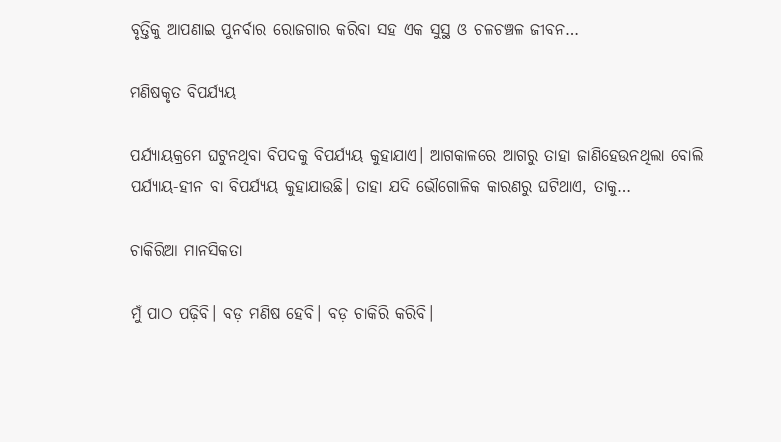ବୃତ୍ତିକୁ ଆପଣାଇ ପୁନର୍ବାର ରୋଜଗାର କରିବା ସହ ଏକ ସୁସ୍ଥ ଓ ଚଳଚଞ୍ଚଳ ଜୀବନ…

ମଣିଷକୃତ ବିପର୍ଯ୍ୟୟ

ପର୍ଯ୍ୟାୟକ୍ରମେ ଘଟୁନଥିବା ବିପଦକୁ ବିପର୍ଯ୍ୟୟ କୁହାଯାଏ। ଆଗକାଳରେ ଆଗରୁ ତାହା ଜାଣିହେଉନଥିଲା ବୋଲି ପର୍ଯ୍ୟାୟ-ହୀନ ବା ବିପର୍ଯ୍ୟୟ କୁହାଯାଉଛି। ତାହା ଯଦି ଭୌଗୋଳିକ କାରଣରୁ ଘଟିଥାଏ, ତାକୁ…

ଚାକିରିଆ ମାନସିକତା

ମୁଁ ପାଠ ପଢ଼ିବି। ବଡ଼ ମଣିଷ ହେବି। ବଡ଼ ଚାକିରି କରିବି।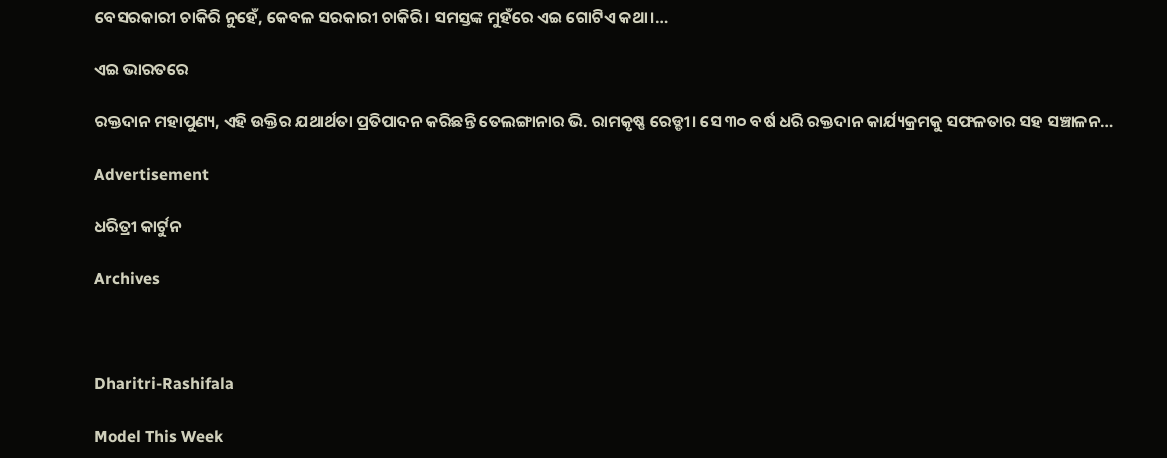ବେସରକାରୀ ଚାକିରି ନୁହେଁ, କେବଳ ସରକାରୀ ଚାକିରି। ସମସ୍ତଙ୍କ ମୁହଁରେ ଏଇ ଗୋଟିଏ କଥା।…

ଏଇ ଭାରତରେ

ରକ୍ତଦାନ ମହାପୁଣ୍ୟ, ଏହି ଉକ୍ତିର ଯଥାର୍ଥତା ପ୍ରତିପାଦନ କରିଛନ୍ତି ତେଲଙ୍ଗାନାର ଭି. ରାମକୃଷ୍ଣ ରେଡ୍ଡୀ। ସେ ୩୦ ବର୍ଷ ଧରି ରକ୍ତଦାନ କାର୍ଯ୍ୟକ୍ରମକୁ ସଫଳତାର ସହ ସଞ୍ଚାଳନ…

Advertisement

ଧରିତ୍ରୀ କାର୍ଟୁନ

Archives



Dharitri-Rashifala

Model This Week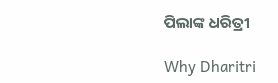ପିଲାଙ୍କ ଧରିତ୍ରୀ

Why Dharitri